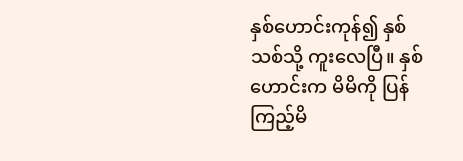နှစ်ဟောင်းကုန်၍ နှစ်သစ်သို့ ကူးလေပြီ။ နှစ်ဟောင်းက မိမိကို ပြန်ကြည့်မိ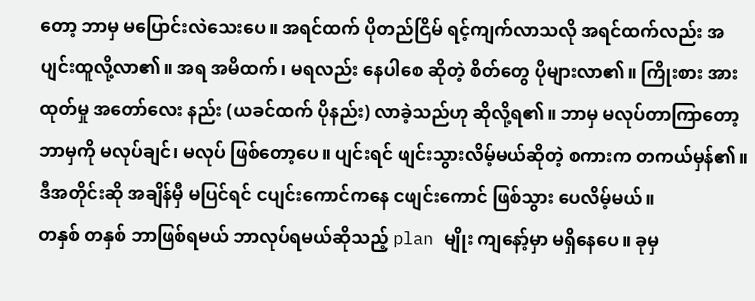တော့ ဘာမှ မပြောင်းလဲသေးပေ။ အရင်ထက် ပိုတည်ငြိမ် ရင့်ကျက်လာသလို အရင်ထက်လည်း အပျင်းထူလို့လာ၏။ အရ အမိထက်၊ မရလည်း နေပါစေ ဆိုတဲ့ စိတ်တွေ ပိုများလာ၏။ ကြိုးစား အားထုတ်မှု အတော်လေး နည်း (ယခင်ထက် ပိုနည်း) လာခဲ့သည်ဟု ဆိုလို့ရ၏။ ဘာမှ မလုပ်တာကြာတော့ ဘာမှကို မလုပ်ချင်၊ မလုပ် ဖြစ်တော့ပေ။ ပျင်းရင် ဖျင်းသွားလိမ့်မယ်ဆိုတဲ့ စကားက တကယ်မှန်၏။ ဒီအတိုင်းဆို အချိန်မှီ မပြင်ရင် ငပျင်းကောင်ကနေ ငဖျင်းကောင် ဖြစ်သွား ပေလိမ့်မယ်။
တနှစ် တနှစ် ဘာဖြစ်ရမယ် ဘာလုပ်ရမယ်ဆိုသည့် plan မျိုး ကျနော့်မှာ မရှိနေပေ။ ခုမှ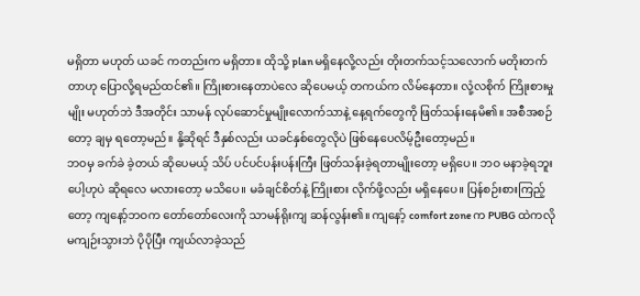မရှိတာ မဟုတ် ယခင် ကတည်းက မရှိတာ။ ထိုသို့ plan မရှိနေလို့လည်း တိုးတက်သင့်သလောက် မတိုးတက်တာဟု ပြောလို့ရမည်ထင်၏။ ကြိုးစားနေတာပဲလေ ဆိုပေမယ့် တကယ်က လိမ်နေတာ။ လုံ့လစိုက် ကြိုးစားမှုမျိုး မဟုတ်ဘဲ ဒီအတိုင်း သာမန် လုပ်ဆောင်မှုမျိုးလောက်သာနဲ့ နေ့ရက်တွေကို ဖြတ်သန်းနေမိ၏။ အစီအစဉ်တော့ ချမှ ရတော့မည်။ နို့ဆိုရင် ဒီနှစ်လည်း ယခင်နှစ်တွေလိုပဲ ဖြစ်နေပေလိမ့်ဦးတော့မည်။
ဘဝမှ ခက်ခဲ ခဲ့တယ် ဆိုပေမယ့် သိပ် ပင်ပင်ပန်းပန်းကြီး ဖြတ်သန်းခဲ့ရတာမျိုးတော့ မရှိပေ။ ဘဝ မနာခဲ့ရဘူးပေါ့ဟုပဲ ဆိုရလေ မလားတော့ မသိပေ။ မခံချင်စိတ်နဲ့ ကြိုးစား လိုက်ဖို့လည်း မရှိနေပေ။ ပြန်စဉ်းစားကြည့်တော့ ကျနော့်ဘဝက တော်တော်လေးကို သာမန်ရိုးကျ ဆန်လွန်း၏။ ကျနော့် comfort zone က PUBG ထဲကလို မကျဉ်းသွားဘဲ ပိုပိုပြီး ကျယ်လာခဲ့သည်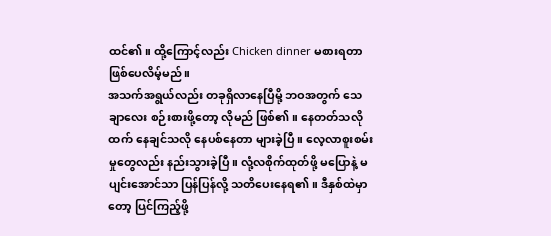ထင်၏။ ထို့ကြောင့်လည်း Chicken dinner မစားရတာ ဖြစ်ပေလိမ့်မည်။
အသက်အရွယ်လည်း တခုရှိလာနေပြီမို့ ဘဝအတွက် သေချာလေး စဉ်းစားဖို့တော့ လိုမည် ဖြစ်၏။ နေတတ်သလိုထက် နေချင်သလို နေပစ်နေတာ များခဲ့ပြီ။ လေ့လာစူးစမ်းမှုတွေလည်း နည်းသွားခဲ့ပြီ။ လုံ့လစိုက်ထုတ်ဖို့ မပြောနဲ့ မပျင်းအောင်သာ ပြန်ပြန်လို့ သတိပေးနေရ၏။ ဒီနှစ်ထဲမှာတော့ ပြင်ကြည့်ဖို့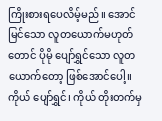ကြိုးစားရပေလိမ့်မည်။ အောင်မြင်သော လူတယောက်မဟုတ်တောင် ပိုမို ပျော်ရွှင်သော လူတယောက်တော့ ဖြစ်အောင်ပေါ့။ ကိုယ် ပျော်ရွှင်၊ ကိုယ် တိုးတက်မှ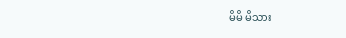မိမိ မိသား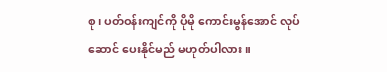စု၊ ပတ်ဝန်းကျင်ကို ပိုမို ကောင်းမွန်အောင် လုပ်ဆောင် ပေးနိုင်မည် မဟုတ်ပါလား။